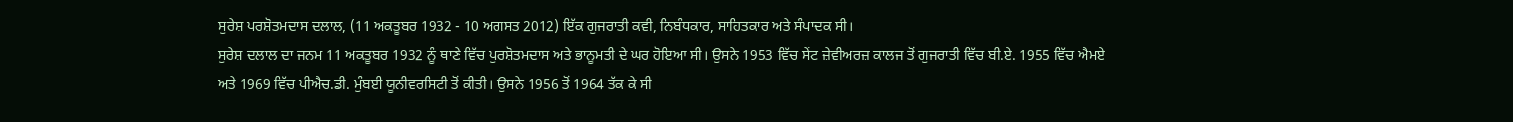ਸੁਰੇਸ਼ ਪਰਸ਼ੋਤਮਦਾਸ ਦਲਾਲ, (11 ਅਕਤੂਬਰ 1932 - 10 ਅਗਸਤ 2012) ਇੱਕ ਗੁਜਰਾਤੀ ਕਵੀ, ਨਿਬੰਧਕਾਰ, ਸਾਹਿਤਕਾਰ ਅਤੇ ਸੰਪਾਦਕ ਸੀ।
ਸੁਰੇਸ਼ ਦਲਾਲ ਦਾ ਜਨਮ 11 ਅਕਤੂਬਰ 1932 ਨੂੰ ਥਾਣੇ ਵਿੱਚ ਪੁਰਸ਼ੋਤਮਦਾਸ ਅਤੇ ਭਾਨੂਮਤੀ ਦੇ ਘਰ ਹੋਇਆ ਸੀ। ਉਸਨੇ 1953 ਵਿੱਚ ਸੇਂਟ ਜ਼ੇਵੀਅਰਜ਼ ਕਾਲਜ ਤੋਂ ਗੁਜਰਾਤੀ ਵਿੱਚ ਬੀ.ਏ. 1955 ਵਿੱਚ ਐਮਏ ਅਤੇ 1969 ਵਿੱਚ ਪੀਐਚ.ਡੀ. ਮੁੰਬਈ ਯੂਨੀਵਰਸਿਟੀ ਤੋਂ ਕੀਤੀ। ਉਸਨੇ 1956 ਤੋਂ 1964 ਤੱਕ ਕੇ ਸੀ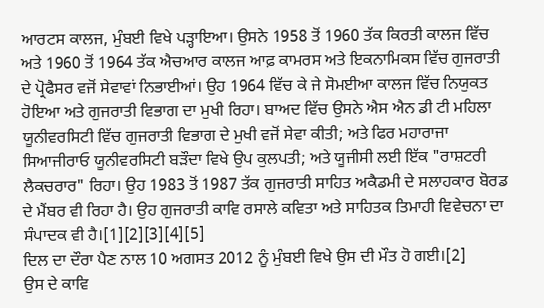ਆਰਟਸ ਕਾਲਜ, ਮੁੰਬਈ ਵਿਖੇ ਪੜ੍ਹਾਇਆ। ਉਸਨੇ 1958 ਤੋਂ 1960 ਤੱਕ ਕਿਰਤੀ ਕਾਲਜ ਵਿੱਚ ਅਤੇ 1960 ਤੋਂ 1964 ਤੱਕ ਐਚਆਰ ਕਾਲਜ ਆਫ਼ ਕਾਮਰਸ ਅਤੇ ਇਕਨਾਮਿਕਸ ਵਿੱਚ ਗੁਜਰਾਤੀ ਦੇ ਪ੍ਰੋਫੈਸਰ ਵਜੋਂ ਸੇਵਾਵਾਂ ਨਿਭਾਈਆਂ। ਉਹ 1964 ਵਿੱਚ ਕੇ ਜੇ ਸੋਮਈਆ ਕਾਲਜ ਵਿੱਚ ਨਿਯੁਕਤ ਹੋਇਆ ਅਤੇ ਗੁਜਰਾਤੀ ਵਿਭਾਗ ਦਾ ਮੁਖੀ ਰਿਹਾ। ਬਾਅਦ ਵਿੱਚ ਉਸਨੇ ਐਸ ਐਨ ਡੀ ਟੀ ਮਹਿਲਾ ਯੂਨੀਵਰਸਿਟੀ ਵਿੱਚ ਗੁਜਰਾਤੀ ਵਿਭਾਗ ਦੇ ਮੁਖੀ ਵਜੋਂ ਸੇਵਾ ਕੀਤੀ; ਅਤੇ ਫਿਰ ਮਹਾਰਾਜਾ ਸਿਆਜੀਰਾਓ ਯੂਨੀਵਰਸਿਟੀ ਬੜੌਦਾ ਵਿਖੇ ਉਪ ਕੁਲਪਤੀ; ਅਤੇ ਯੂਜੀਸੀ ਲਈ ਇੱਕ "ਰਾਸ਼ਟਰੀ ਲੈਕਚਰਾਰ" ਰਿਹਾ। ਉਹ 1983 ਤੋਂ 1987 ਤੱਕ ਗੁਜਰਾਤੀ ਸਾਹਿਤ ਅਕੈਡਮੀ ਦੇ ਸਲਾਹਕਾਰ ਬੋਰਡ ਦੇ ਮੈਂਬਰ ਵੀ ਰਿਹਾ ਹੈ। ਉਹ ਗੁਜਰਾਤੀ ਕਾਵਿ ਰਸਾਲੇ ਕਵਿਤਾ ਅਤੇ ਸਾਹਿਤਕ ਤਿਮਾਹੀ ਵਿਵੇਚਨਾ ਦਾ ਸੰਪਾਦਕ ਵੀ ਹੈ।[1][2][3][4][5]
ਦਿਲ ਦਾ ਦੌਰਾ ਪੈਣ ਨਾਲ 10 ਅਗਸਤ 2012 ਨੂੰ ਮੁੰਬਈ ਵਿਖੇ ਉਸ ਦੀ ਮੌਤ ਹੋ ਗਈ।[2]
ਉਸ ਦੇ ਕਾਵਿ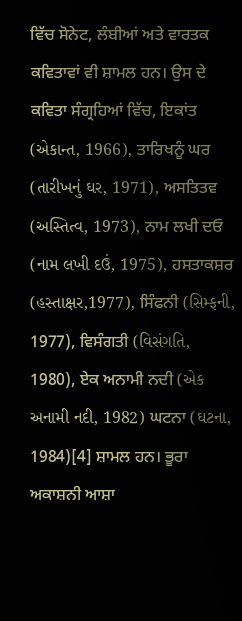ਵਿੱਚ ਸੋਨੇਟ, ਲੰਬੀਆਂ ਅਤੇ ਵਾਰਤਕ ਕਵਿਤਾਵਾਂ ਵੀ ਸ਼ਾਮਲ ਹਨ। ਉਸ ਦੇ ਕਵਿਤਾ ਸੰਗ੍ਰਹਿਆਂ ਵਿੱਚ, ਇਕਾਂਤ (એકાન્ત, 1966), ਤਾਰਿਖਨੂੰ ਘਰ (તારીખનું ઘર, 1971), ਅਸਤਿਤਵ (અસ્તિત્વ, 1973), ਨਾਮ ਲਖੀ ਦਓ (નામ લખી દઉં, 1975), ਹਸਤਾਕਸ਼ਰ (હસ્તાક્ષર,1977), ਸਿੰਫਨੀ (સિમ્ફની, 1977), ਵਿਸੰਗਤੀ (વિસંગતિ, 1980), ਏਕ ਅਨਾਮੀ ਨਦੀ (એક અનામી નદી, 1982) ਘਟਨਾ (ઘટના, 1984)[4] ਸ਼ਾਮਲ ਹਨ। ਭੂਰਾ ਅਕਾਸ਼ਨੀ ਆਸ਼ਾ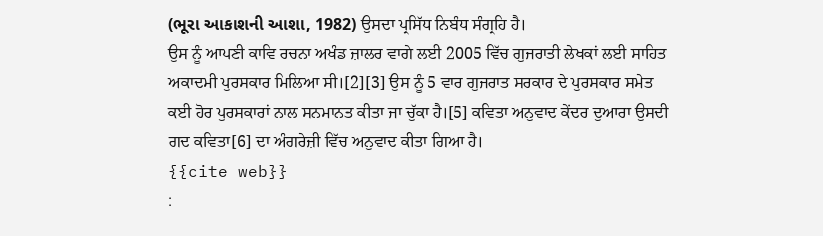(ભૂરા આકાશની આશા, 1982) ਉਸਦਾ ਪ੍ਰਸਿੱਧ ਨਿਬੰਧ ਸੰਗ੍ਰਹਿ ਹੈ।
ਉਸ ਨੂੰ ਆਪਣੀ ਕਾਵਿ ਰਚਨਾ ਅਖੰਡ ਜ਼ਾਲਰ ਵਾਗੇ ਲਈ 2005 ਵਿੱਚ ਗੁਜਰਾਤੀ ਲੇਖਕਾਂ ਲਈ ਸਾਹਿਤ ਅਕਾਦਮੀ ਪੁਰਸਕਾਰ ਮਿਲਿਆ ਸੀ।[2][3] ਉਸ ਨੂੰ 5 ਵਾਰ ਗੁਜਰਾਤ ਸਰਕਾਰ ਦੇ ਪੁਰਸਕਾਰ ਸਮੇਤ ਕਈ ਹੋਰ ਪੁਰਸਕਾਰਾਂ ਨਾਲ ਸਨਮਾਨਤ ਕੀਤਾ ਜਾ ਚੁੱਕਾ ਹੈ।[5] ਕਵਿਤਾ ਅਨੁਵਾਦ ਕੇਂਦਰ ਦੁਆਰਾ ਉਸਦੀ ਗਦ ਕਵਿਤਾ[6] ਦਾ ਅੰਗਰੇਜ਼ੀ ਵਿੱਚ ਅਨੁਵਾਦ ਕੀਤਾ ਗਿਆ ਹੈ।
{{cite web}}
: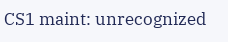CS1 maint: unrecognized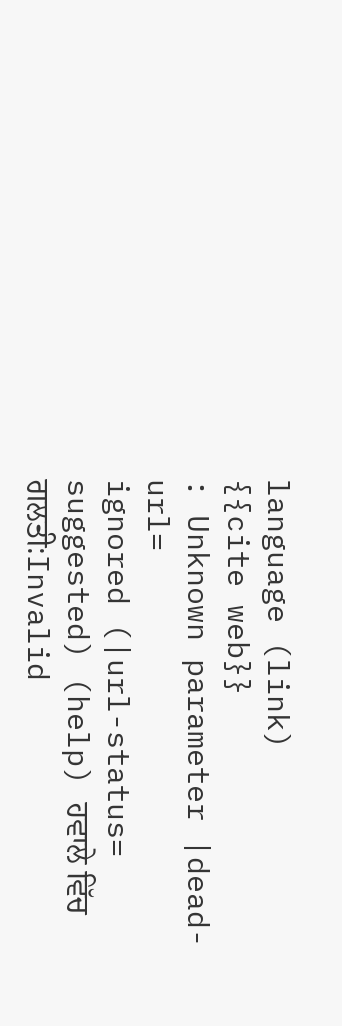language (link)
{{cite web}}
: Unknown parameter |dead-url=
ignored (|url-status=
suggested) (help) ਹਵਾਲੇ ਵਿੱਚ ਗਲਤੀ:Invalid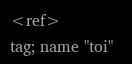<ref>
tag; name "toi"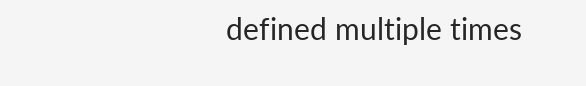defined multiple times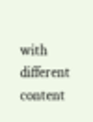with different content